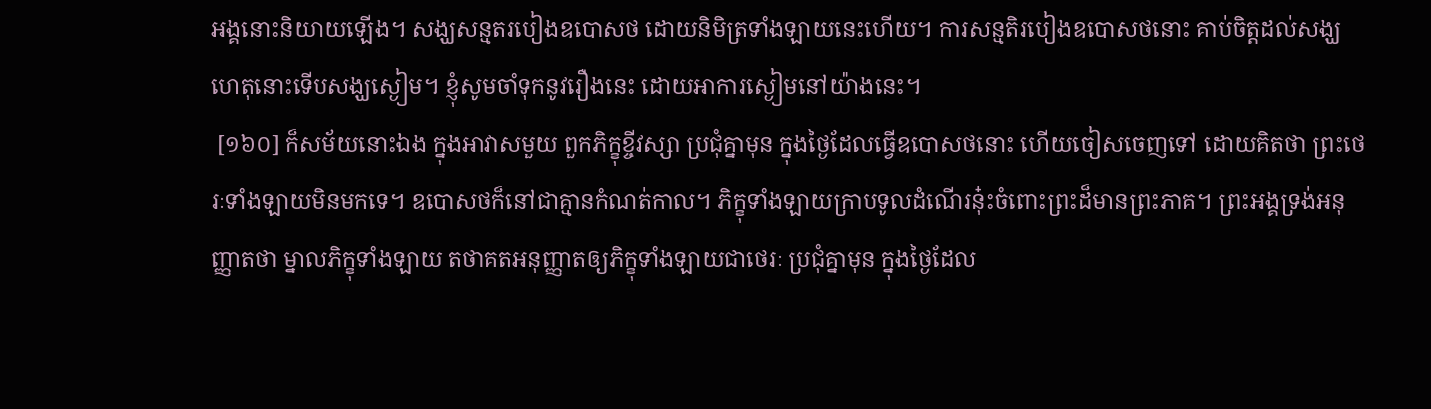អង្គនោះនិយាយឡើង។ សង្ឃសន្មតរបៀងឧបោសថ ដោយនិមិត្រទាំងឡាយនេះហើយ។ ការសន្មតិរបៀងឧបោសថនោះ គាប់ចិត្តដល់សង្ឃ ហេតុនោះទើបសង្ឃស្ងៀម។ ខ្ញុំសូមចាំទុកនូវរឿងនេះ ដោយអាការស្ងៀមនៅយ៉ាងនេះ។
 [១៦០] ក៏សម័យនោះឯង ក្នុងអាវាសមួយ ពួកភិក្ខុខ្ចីវស្សា ប្រជុំគ្នាមុន ក្នុងថ្ងៃដែលធ្វើឧបោសថនោះ ហើយចៀសចេញទៅ ដោយគិតថា ព្រះថេរៈទាំងឡាយមិនមកទេ។ ឧបោសថក៏នៅជាគ្មានកំណត់កាល។ ភិក្ខុទាំងឡាយក្រាបទូលដំណើរនុ៎ះចំពោះព្រះដ៏មានព្រះភាគ។ ព្រះអង្គទ្រង់អនុញ្ញាតថា ម្នាលភិក្ខុទាំងឡាយ តថាគតអនុញ្ញាតឲ្យភិក្ខុទាំងឡាយជាថេរៈ ប្រជុំគ្នាមុន ក្នុងថ្ងៃដែល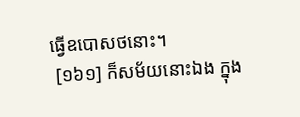ធ្វើឧបោសថនោះ។
 [១៦១] ក៏សម័យនោះឯង ក្នុង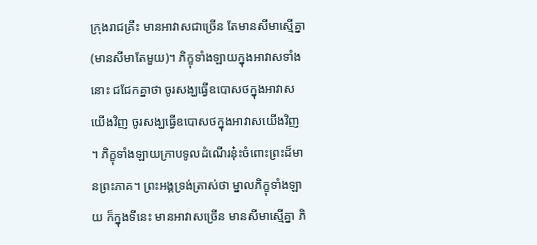ក្រុងរាជគ្រឹះ មានអាវាសជាច្រើន តែមានសីមាស្មើគ្នា (មានសីមាតែមួយ)។ ភិក្ខុទាំងឡាយក្នុងអាវាសទាំងនោះ ជជែកគ្នាថា ចូរសង្ឃធ្វើឧបោសថក្នុងអាវាសយើងវិញ ចូរសង្ឃធ្វើឧបោសថក្នុងអាវាសយើងវិញ។ ភិក្ខុទាំងឡាយក្រាបទូលដំណើរនុ៎ះចំពោះព្រះដ៏មានព្រះភាគ។ ព្រះអង្គទ្រង់ត្រាស់ថា ម្នាលភិក្ខុទាំងឡាយ ក៏ក្នុងទីនេះ មានអាវាសច្រើន មានសីមាស្មើគ្នា ភិ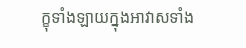ក្ខុទាំងឡាយក្នុងអាវាសទាំង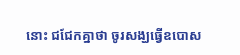នោះ ជជែកគ្នាថា ចូរសង្ឃធ្វើឧបោស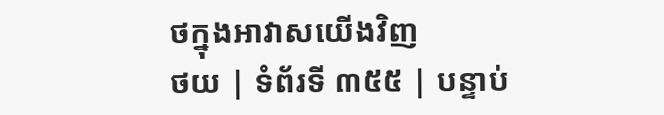ថក្នុងអាវាសយើងវិញ
ថយ | ទំព័រទី ៣៥៥ | បន្ទាប់